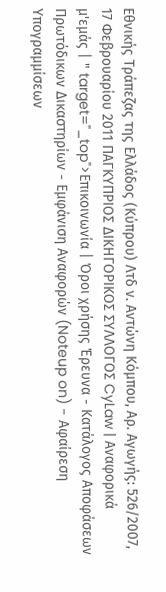Εθνικής Τράπεζας της Ελλάδος (Κύπρου) Λτδ ν. Αντώνη Κόμπου, Αρ. Αγωγής: 526/2007, 17 Φεβρουαρίου 2011 ΠΑΓΚΥΠΡΙΟΣ ΔΙΚΗΓΟΡΙΚΟΣ ΣΥΛΛΟΓΟΣ CyLaw | Αναφορικά μ'εμάς | " target="_top">Επικοινωνία | Όροι χρήσης Έρευνα - Κατάλογος Αποφάσεων Πρωτόδικων Δικαστηρίων - Εμφάνιση Αναφορών (Noteup on) - Αφαίρεση Υπογραμμίσεων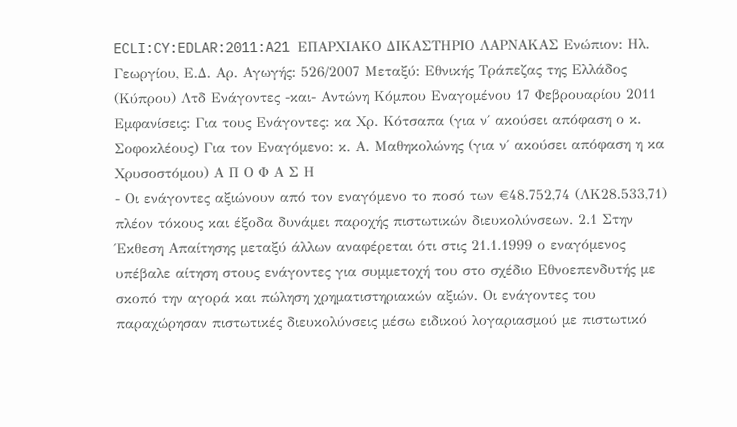ECLI:CY:EDLAR:2011:A21 ΕΠΑΡΧΙΑΚΟ ΔΙΚΑΣΤΗΡΙΟ ΛΑΡΝΑΚΑΣ Ενώπιον: Ηλ. Γεωργίου, Ε.Δ. Αρ. Αγωγής: 526/2007 Μεταξύ: Εθνικής Τράπεζας της Ελλάδος (Κύπρου) Λτδ Ενάγοντες -και- Αντώνη Κόμπου Εναγομένου 17 Φεβρουαρίου 2011 Εμφανίσεις: Για τους Ενάγοντες: κα Χρ. Κότσαπα (για ν΄ ακούσει απόφαση ο κ. Σοφοκλέους) Για τον Εναγόμενο: κ. Α. Μαθηκολώνης (για ν΄ ακούσει απόφαση η κα Χρυσοστόμου) Α Π Ο Φ Α Σ Η
- Οι ενάγοντες αξιώνουν από τον εναγόμενο το ποσό των €48.752,74 (ΛΚ28.533,71) πλέον τόκους και έξοδα δυνάμει παροχής πιστωτικών διευκολύνσεων. 2.1 Στην Έκθεση Απαίτησης μεταξύ άλλων αναφέρεται ότι στις 21.1.1999 ο εναγόμενος υπέβαλε αίτηση στους ενάγοντες για συμμετοχή του στο σχέδιο Εθνοεπενδυτής με σκοπό την αγορά και πώληση χρηματιστηριακών αξιών. Οι ενάγοντες του παραχώρησαν πιστωτικές διευκολύνσεις μέσω ειδικού λογαριασμού με πιστωτικό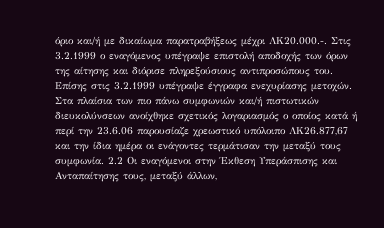όριο και/ή με δικαίωμα παρατραβήξεως μέχρι ΛΚ20.000.-. Στις 3.2.1999 ο εναγόμενος υπέγραψε επιστολή αποδοχής των όρων της αίτησης και διόρισε πληρεξούσιους αντιπροσώπους του. Επίσης στις 3.2.1999 υπέγραψε έγγραφα ενεχυρίασης μετοχών. Στα πλαίσια των πιο πάνω συμφωνιών και/ή πιστωτικών διευκολύνσεων ανοίχθηκε σχετικός λογαριασμός ο οποίος κατά ή περί την 23.6.06 παρουσίαζε χρεωστικό υπόλοιπο ΛΚ26.877,67 και την ίδια ημέρα οι ενάγοντες τερμάτισαν την μεταξύ τους συμφωνία. 2.2 Οι εναγόμενοι στην Έκθεση Υπεράσπισης και Ανταπαίτησης τους, μεταξύ άλλων,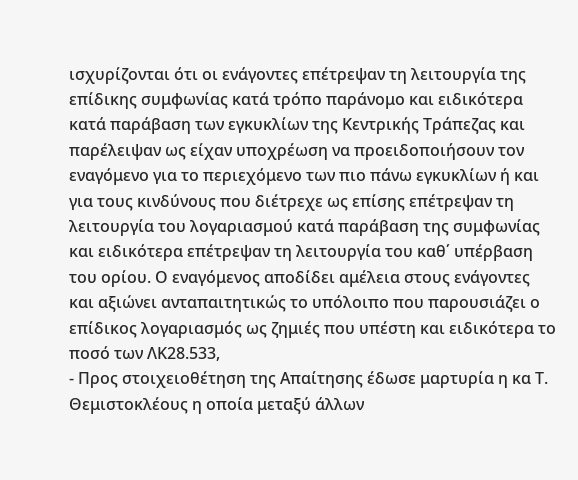ισχυρίζονται ότι οι ενάγοντες επέτρεψαν τη λειτουργία της επίδικης συμφωνίας κατά τρόπο παράνομο και ειδικότερα κατά παράβαση των εγκυκλίων της Κεντρικής Τράπεζας και παρέλειψαν ως είχαν υποχρέωση να προειδοποιήσουν τον εναγόμενο για το περιεχόμενο των πιο πάνω εγκυκλίων ή και για τους κινδύνους που διέτρεχε ως επίσης επέτρεψαν τη λειτουργία του λογαριασμού κατά παράβαση της συμφωνίας και ειδικότερα επέτρεψαν τη λειτουργία του καθ΄ υπέρβαση του ορίου. Ο εναγόμενος αποδίδει αμέλεια στους ενάγοντες και αξιώνει ανταπαιτητικώς το υπόλοιπο που παρουσιάζει ο επίδικος λογαριασμός ως ζημιές που υπέστη και ειδικότερα το ποσό των ΛΚ28.533,
- Προς στοιχειοθέτηση της Απαίτησης έδωσε μαρτυρία η κα Τ. Θεμιστοκλέους η οποία μεταξύ άλλων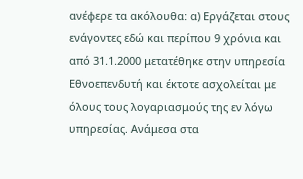ανέφερε τα ακόλουθα: α) Εργάζεται στους ενάγοντες εδώ και περίπου 9 χρόνια και από 31.1.2000 μετατέθηκε στην υπηρεσία Εθνοεπενδυτή και έκτοτε ασχολείται με όλους τους λογαριασμούς της εν λόγω υπηρεσίας. Ανάμεσα στα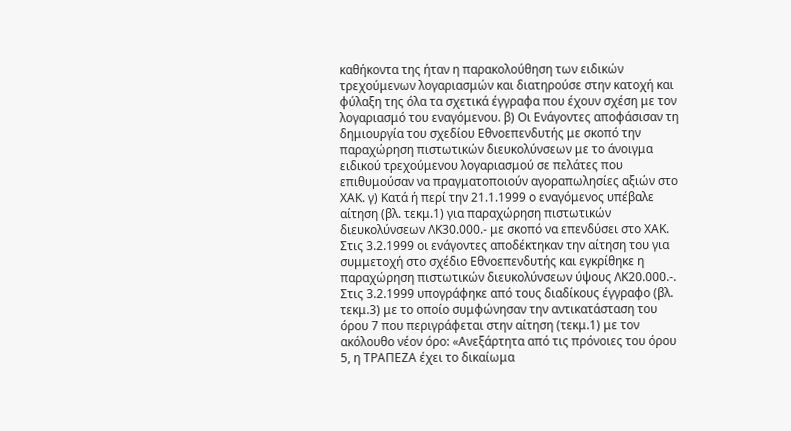καθήκοντα της ήταν η παρακολούθηση των ειδικών τρεχούμενων λογαριασμών και διατηρούσε στην κατοχή και φύλαξη της όλα τα σχετικά έγγραφα που έχουν σχέση με τον λογαριασμό του εναγόμενου. β) Οι Ενάγοντες αποφάσισαν τη δημιουργία του σχεδίου Εθνοεπενδυτής με σκοπό την παραχώρηση πιστωτικών διευκολύνσεων με το άνοιγμα ειδικού τρεχούμενου λογαριασμού σε πελάτες που επιθυμούσαν να πραγματοποιούν αγοραπωλησίες αξιών στο ΧΑΚ. γ) Κατά ή περί την 21.1.1999 ο εναγόμενος υπέβαλε αίτηση (βλ. τεκμ.1) για παραχώρηση πιστωτικών διευκολύνσεων ΛΚ30.000.- με σκοπό να επενδύσει στο ΧΑΚ. Στις 3.2.1999 οι ενάγοντες αποδέκτηκαν την αίτηση του για συμμετοχή στο σχέδιο Εθνοεπενδυτής και εγκρίθηκε η παραχώρηση πιστωτικών διευκολύνσεων ύψους ΛΚ20.000.-. Στις 3.2.1999 υπογράφηκε από τους διαδίκους έγγραφο (βλ. τεκμ.3) με το οποίο συμφώνησαν την αντικατάσταση του όρου 7 που περιγράφεται στην αίτηση (τεκμ.1) με τον ακόλουθο νέον όρο: «Ανεξάρτητα από τις πρόνοιες του όρου 5, η ΤΡΑΠΕΖΑ έχει το δικαίωμα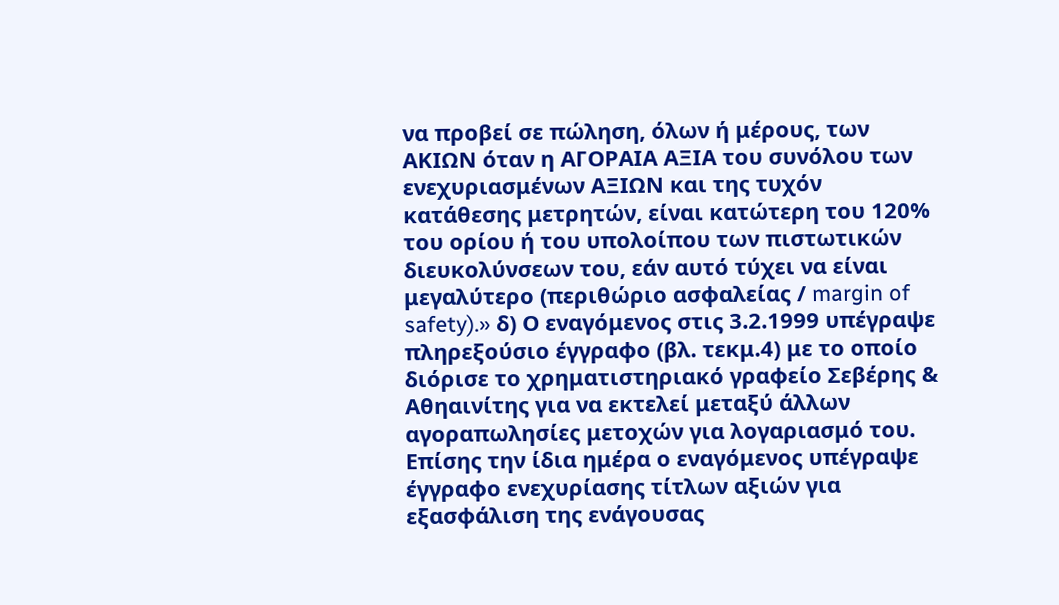να προβεί σε πώληση, όλων ή μέρους, των ΑΚΙΩΝ όταν η ΑΓΟΡΑΙΑ ΑΞΙΑ του συνόλου των ενεχυριασμένων ΑΞΙΩΝ και της τυχόν κατάθεσης μετρητών, είναι κατώτερη του 120% του ορίου ή του υπολοίπου των πιστωτικών διευκολύνσεων του, εάν αυτό τύχει να είναι μεγαλύτερο (περιθώριο ασφαλείας / margin of safety).» δ) Ο εναγόμενος στις 3.2.1999 υπέγραψε πληρεξούσιο έγγραφο (βλ. τεκμ.4) με το οποίο διόρισε το χρηματιστηριακό γραφείο Σεβέρης & Αθηαινίτης για να εκτελεί μεταξύ άλλων αγοραπωλησίες μετοχών για λογαριασμό του. Επίσης την ίδια ημέρα ο εναγόμενος υπέγραψε έγγραφο ενεχυρίασης τίτλων αξιών για εξασφάλιση της ενάγουσας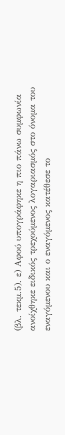(βλ. τεκμ.5). ε) Αφού υπογράφηκε η πιο πάνω συμφωνία ανοίχθηκε ειδικός τρεχούμενος λογαριασμός στο όνομα του εναγόμενου και ο εναγόμενος κατέθεσε το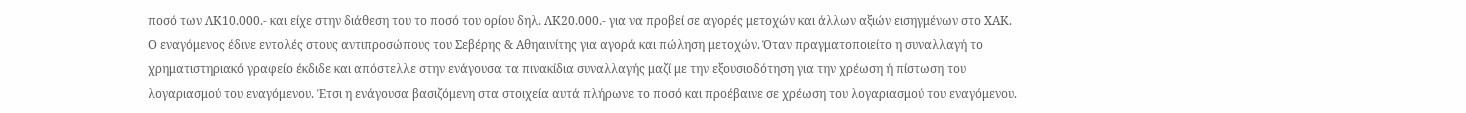ποσό των ΛΚ10.000.- και είχε στην διάθεση του το ποσό του ορίου δηλ. ΛΚ20.000.- για να προβεί σε αγορές μετοχών και άλλων αξιών εισηγμένων στο ΧΑΚ. Ο εναγόμενος έδινε εντολές στους αντιπροσώπους του Σεβέρης & Αθηαινίτης για αγορά και πώληση μετοχών. Όταν πραγματοποιείτο η συναλλαγή το χρηματιστηριακό γραφείο έκδιδε και απόστελλε στην ενάγουσα τα πινακίδια συναλλαγής μαζί με την εξουσιοδότηση για την χρέωση ή πίστωση του λογαριασμού του εναγόμενου. Έτσι η ενάγουσα βασιζόμενη στα στοιχεία αυτά πλήρωνε το ποσό και προέβαινε σε χρέωση του λογαριασμού του εναγόμενου.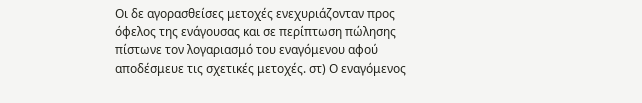Οι δε αγορασθείσες μετοχές ενεχυριάζονταν προς όφελος της ενάγουσας και σε περίπτωση πώλησης πίστωνε τον λογαριασμό του εναγόμενου αφού αποδέσμευε τις σχετικές μετοχές. στ) Ο εναγόμενος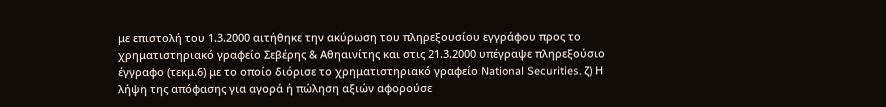με επιστολή του 1.3.2000 αιτήθηκε την ακύρωση του πληρεξουσίου εγγράφου προς το χρηματιστηριακό γραφείο Σεβέρης & Αθηαινίτης και στις 21.3.2000 υπέγραψε πληρεξούσιο έγγραφο (τεκμ.6) με το οποίο διόρισε το χρηματιστηριακό γραφείο National Securities. ζ) Η λήψη της απόφασης για αγορά ή πώληση αξιών αφορούσε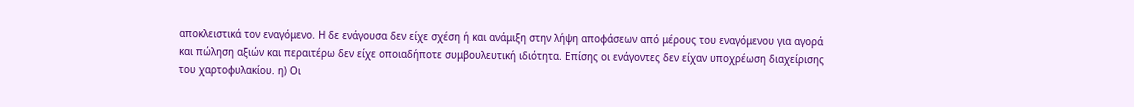αποκλειστικά τον εναγόμενο. Η δε ενάγουσα δεν είχε σχέση ή και ανάμιξη στην λήψη αποφάσεων από μέρους του εναγόμενου για αγορά και πώληση αξιών και περαιτέρω δεν είχε οποιαδήποτε συμβουλευτική ιδιότητα. Επίσης οι ενάγοντες δεν είχαν υποχρέωση διαχείρισης του χαρτοφυλακίου. η) Οι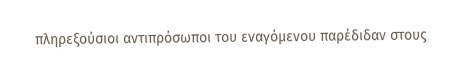πληρεξούσιοι αντιπρόσωποι του εναγόμενου παρέδιδαν στους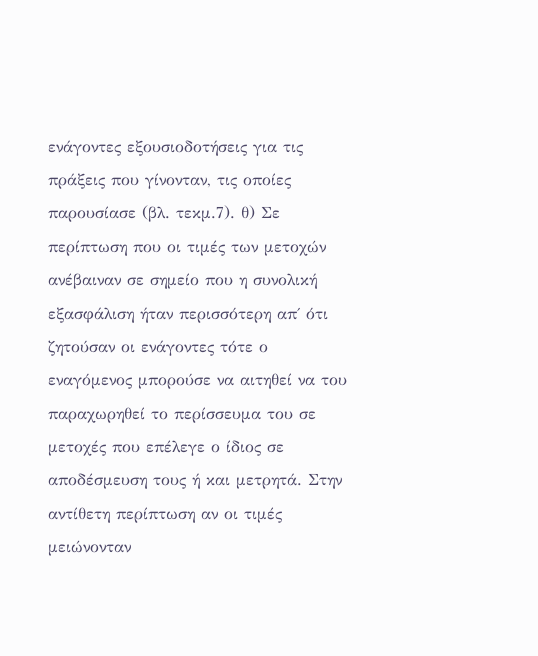ενάγοντες εξουσιοδοτήσεις για τις πράξεις που γίνονταν, τις οποίες παρουσίασε (βλ. τεκμ.7). θ) Σε περίπτωση που οι τιμές των μετοχών ανέβαιναν σε σημείο που η συνολική εξασφάλιση ήταν περισσότερη απ΄ ότι ζητούσαν οι ενάγοντες τότε ο εναγόμενος μπορούσε να αιτηθεί να του παραχωρηθεί το περίσσευμα του σε μετοχές που επέλεγε ο ίδιος σε αποδέσμευση τους ή και μετρητά. Στην αντίθετη περίπτωση αν οι τιμές μειώνονταν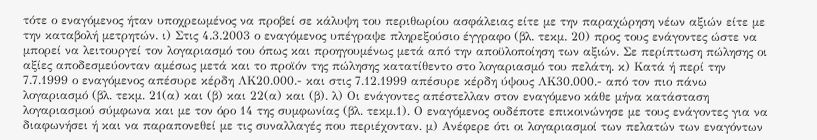τότε ο εναγόμενος ήταν υποχρεωμένος να προβεί σε κάλυψη του περιθωρίου ασφάλειας είτε με την παραχώρηση νέων αξιών είτε με την καταβολή μετρητών. ι) Στις 4.3.2003 ο εναγόμενος υπέγραψε πληρεξούσιο έγγραφο (βλ. τεκμ. 20) προς τους ενάγοντες ώστε να μπορεί να λειτουργεί τον λογαριασμό του όπως και προηγουμένως μετά από την αποϋλοποίηση των αξιών. Σε περίπτωση πώλησης οι αξίες αποδεσμεύονταν αμέσως μετά και το προϊόν της πώλησης κατατίθεντο στο λογαριασμό του πελάτη. κ) Κατά ή περί την 7.7.1999 ο εναγόμενος απέσυρε κέρδη ΛΚ20.000.- και στις 7.12.1999 απέσυρε κέρδη ύψους ΛΚ30.000.- από τον πιο πάνω λογαριασμό (βλ. τεκμ. 21(α) και (β) και 22(α) και (β). λ) Οι ενάγοντες απέστελλαν στον εναγόμενο κάθε μήνα κατάσταση λογαριασμού σύμφωνα και με τον όρο 14 της συμφωνίας (βλ. τεκμ.1). Ο εναγόμενος ουδέποτε επικοινώνησε με τους ενάγοντες για να διαφωνήσει ή και να παραπονεθεί με τις συναλλαγές που περιέχονταν. μ) Ανέφερε ότι οι λογαριασμοί των πελατών των εναγόντων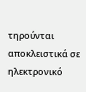τηρούνται αποκλειστικά σε ηλεκτρονικό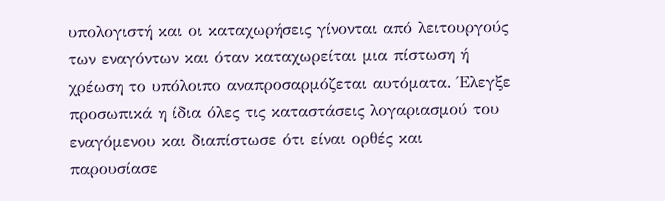υπολογιστή και οι καταχωρήσεις γίνονται από λειτουργούς των εναγόντων και όταν καταχωρείται μια πίστωση ή χρέωση το υπόλοιπο αναπροσαρμόζεται αυτόματα. Έλεγξε προσωπικά η ίδια όλες τις καταστάσεις λογαριασμού του εναγόμενου και διαπίστωσε ότι είναι ορθές και παρουσίασε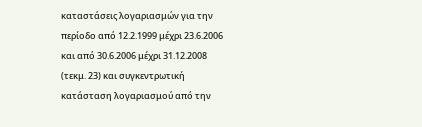καταστάσεις λογαριασμών για την περίοδο από 12.2.1999 μέχρι 23.6.2006 και από 30.6.2006 μέχρι 31.12.2008 (τεκμ. 23) και συγκεντρωτική κατάσταση λογαριασμού από την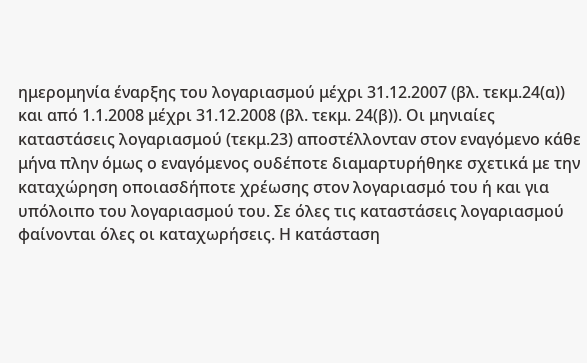ημερομηνία έναρξης του λογαριασμού μέχρι 31.12.2007 (βλ. τεκμ.24(α)) και από 1.1.2008 μέχρι 31.12.2008 (βλ. τεκμ. 24(β)). Οι μηνιαίες καταστάσεις λογαριασμού (τεκμ.23) αποστέλλονταν στον εναγόμενο κάθε μήνα πλην όμως ο εναγόμενος ουδέποτε διαμαρτυρήθηκε σχετικά με την καταχώρηση οποιασδήποτε χρέωσης στον λογαριασμό του ή και για υπόλοιπο του λογαριασμού του. Σε όλες τις καταστάσεις λογαριασμού φαίνονται όλες οι καταχωρήσεις. Η κατάσταση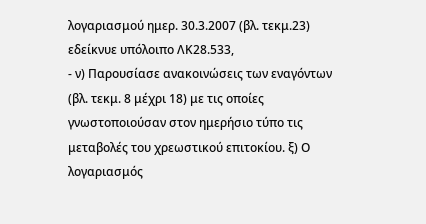λογαριασμού ημερ. 30.3.2007 (βλ. τεκμ.23) εδείκνυε υπόλοιπο ΛΚ28.533,
- ν) Παρουσίασε ανακοινώσεις των εναγόντων (βλ. τεκμ. 8 μέχρι 18) με τις οποίες γνωστοποιούσαν στον ημερήσιο τύπο τις μεταβολές του χρεωστικού επιτοκίου. ξ) Ο λογαριασμός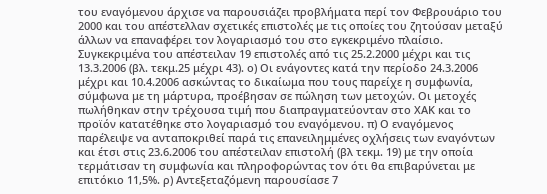του εναγόμενου άρχισε να παρουσιάζει προβλήματα περί τον Φεβρουάριο του 2000 και του απέστελλαν σχετικές επιστολές με τις οποίες του ζητούσαν μεταξύ άλλων να επαναφέρει τον λογαριασμό του στο εγκεκριμένο πλαίσιο. Συγκεκριμένα του απέστειλαν 19 επιστολές από τις 25.2.2000 μέχρι και τις 13.3.2006 (βλ. τεκμ.25 μέχρι 43). ο) Οι ενάγοντες κατά την περίοδο 24.3.2006 μέχρι και 10.4.2006 ασκώντας το δικαίωμα που τους παρείχε η συμφωνία, σύμφωνα με τη μάρτυρα, προέβησαν σε πώληση των μετοχών. Οι μετοχές πωλήθηκαν στην τρέχουσα τιμή που διαπραγματεύονταν στο ΧΑΚ και το προϊόν κατατέθηκε στο λογαριασμό του εναγόμενου. π) Ο εναγόμενος παρέλειψε να ανταποκριθεί παρά τις επανειλημμένες οχλήσεις των εναγόντων και έτσι στις 23.6.2006 του απέστειλαν επιστολή (βλ τεκμ. 19) με την οποία τερμάτισαν τη συμφωνία και πληροφορώντας τον ότι θα επιβαρύνεται με επιτόκιο 11,5%. ρ) Αντεξεταζόμενη παρουσίασε 7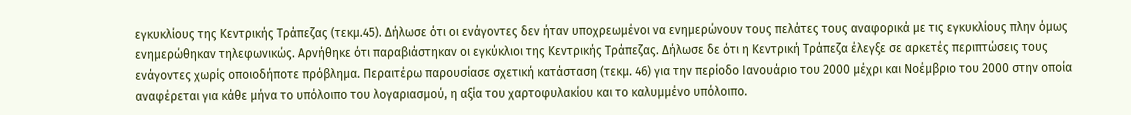εγκυκλίους της Κεντρικής Τράπεζας (τεκμ.45). Δήλωσε ότι οι ενάγοντες δεν ήταν υποχρεωμένοι να ενημερώνουν τους πελάτες τους αναφορικά με τις εγκυκλίους πλην όμως ενημερώθηκαν τηλεφωνικώς. Αρνήθηκε ότι παραβιάστηκαν οι εγκύκλιοι της Κεντρικής Τράπεζας. Δήλωσε δε ότι η Κεντρική Τράπεζα έλεγξε σε αρκετές περιπτώσεις τους ενάγοντες χωρίς οποιοδήποτε πρόβλημα. Περαιτέρω παρουσίασε σχετική κατάσταση (τεκμ. 46) για την περίοδο Ιανουάριο του 2000 μέχρι και Νοέμβριο του 2000 στην οποία αναφέρεται για κάθε μήνα το υπόλοιπο του λογαριασμού, η αξία του χαρτοφυλακίου και το καλυμμένο υπόλοιπο.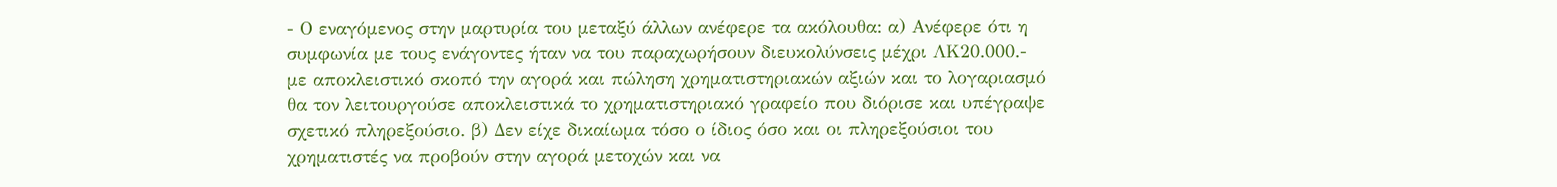- Ο εναγόμενος στην μαρτυρία του μεταξύ άλλων ανέφερε τα ακόλουθα: α) Ανέφερε ότι η συμφωνία με τους ενάγοντες ήταν να του παραχωρήσουν διευκολύνσεις μέχρι ΛΚ20.000.- με αποκλειστικό σκοπό την αγορά και πώληση χρηματιστηριακών αξιών και το λογαριασμό θα τον λειτουργούσε αποκλειστικά το χρηματιστηριακό γραφείο που διόρισε και υπέγραψε σχετικό πληρεξούσιο. β) Δεν είχε δικαίωμα τόσο ο ίδιος όσο και οι πληρεξούσιοι του χρηματιστές να προβούν στην αγορά μετοχών και να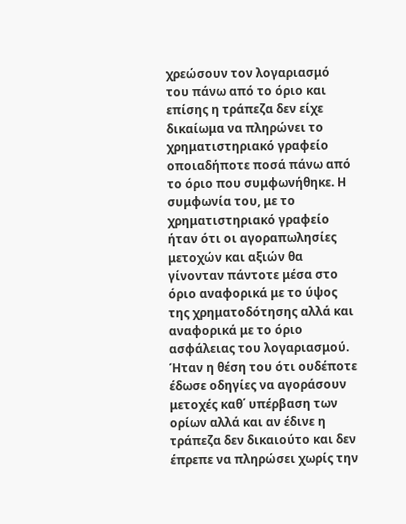χρεώσουν τον λογαριασμό του πάνω από το όριο και επίσης η τράπεζα δεν είχε δικαίωμα να πληρώνει το χρηματιστηριακό γραφείο οποιαδήποτε ποσά πάνω από το όριο που συμφωνήθηκε. Η συμφωνία του, με το χρηματιστηριακό γραφείο ήταν ότι οι αγοραπωλησίες μετοχών και αξιών θα γίνονταν πάντοτε μέσα στο όριο αναφορικά με το ύψος της χρηματοδότησης αλλά και αναφορικά με το όριο ασφάλειας του λογαριασμού. Ήταν η θέση του ότι ουδέποτε έδωσε οδηγίες να αγοράσουν μετοχές καθ΄ υπέρβαση των ορίων αλλά και αν έδινε η τράπεζα δεν δικαιούτο και δεν έπρεπε να πληρώσει χωρίς την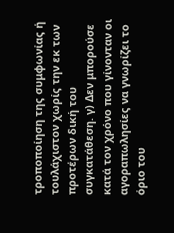τροποποίηση της συμφωνίας ή τουλάχιστον χωρίς την εκ των προτέρων δική του συγκατάθεση. γ) Δεν μπορούσε κατά τον χρόνο που γίνονταν οι αγοραπωλησίες να γνωρίζει το όριο του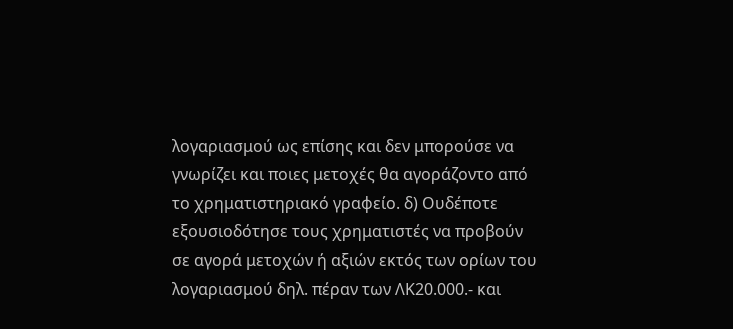λογαριασμού ως επίσης και δεν μπορούσε να γνωρίζει και ποιες μετοχές θα αγοράζοντο από το χρηματιστηριακό γραφείο. δ) Ουδέποτε εξουσιοδότησε τους χρηματιστές να προβούν σε αγορά μετοχών ή αξιών εκτός των ορίων του λογαριασμού δηλ. πέραν των ΛΚ20.000.- και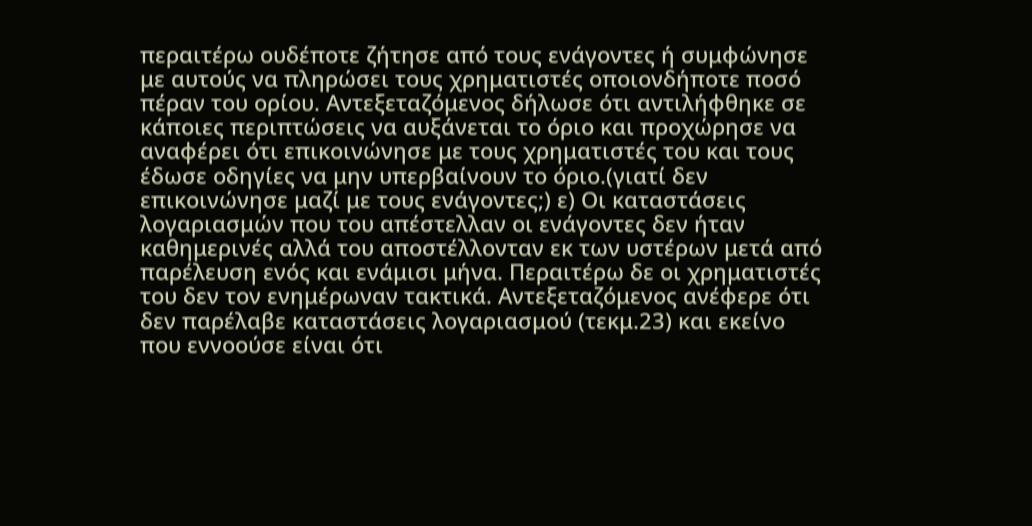περαιτέρω ουδέποτε ζήτησε από τους ενάγοντες ή συμφώνησε με αυτούς να πληρώσει τους χρηματιστές οποιονδήποτε ποσό πέραν του ορίου. Αντεξεταζόμενος δήλωσε ότι αντιλήφθηκε σε κάποιες περιπτώσεις να αυξάνεται το όριο και προχώρησε να αναφέρει ότι επικοινώνησε με τους χρηματιστές του και τους έδωσε οδηγίες να μην υπερβαίνουν το όριο.(γιατί δεν επικοινώνησε μαζί με τους ενάγοντες;) ε) Οι καταστάσεις λογαριασμών που του απέστελλαν οι ενάγοντες δεν ήταν καθημερινές αλλά του αποστέλλονταν εκ των υστέρων μετά από παρέλευση ενός και ενάμισι μήνα. Περαιτέρω δε οι χρηματιστές του δεν τον ενημέρωναν τακτικά. Αντεξεταζόμενος ανέφερε ότι δεν παρέλαβε καταστάσεις λογαριασμού (τεκμ.23) και εκείνο που εννοούσε είναι ότι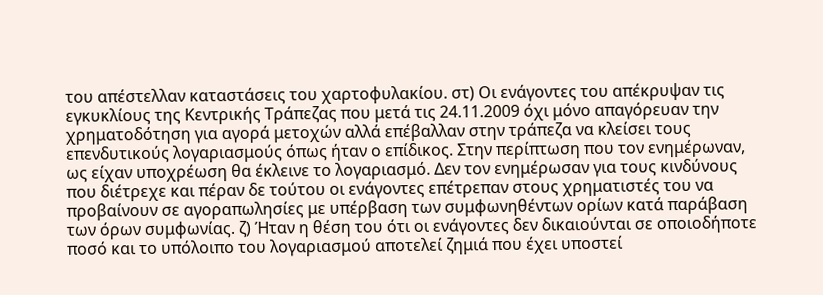του απέστελλαν καταστάσεις του χαρτοφυλακίου. στ) Οι ενάγοντες του απέκρυψαν τις εγκυκλίους της Κεντρικής Τράπεζας που μετά τις 24.11.2009 όχι μόνο απαγόρευαν την χρηματοδότηση για αγορά μετοχών αλλά επέβαλλαν στην τράπεζα να κλείσει τους επενδυτικούς λογαριασμούς όπως ήταν ο επίδικος. Στην περίπτωση που τον ενημέρωναν, ως είχαν υποχρέωση θα έκλεινε το λογαριασμό. Δεν τον ενημέρωσαν για τους κινδύνους που διέτρεχε και πέραν δε τούτου οι ενάγοντες επέτρεπαν στους χρηματιστές του να προβαίνουν σε αγοραπωλησίες με υπέρβαση των συμφωνηθέντων ορίων κατά παράβαση των όρων συμφωνίας. ζ) Ήταν η θέση του ότι οι ενάγοντες δεν δικαιούνται σε οποιοδήποτε ποσό και το υπόλοιπο του λογαριασμού αποτελεί ζημιά που έχει υποστεί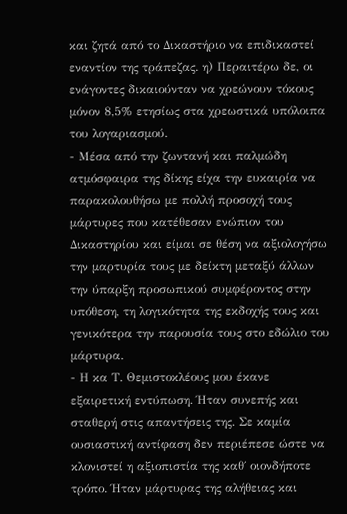και ζητά από το Δικαστήριο να επιδικαστεί εναντίον της τράπεζας. η) Περαιτέρω δε, οι ενάγοντες δικαιούνταν να χρεώνουν τόκους μόνον 8,5% ετησίως στα χρεωστικά υπόλοιπα του λογαριασμού.
- Μέσα από την ζωντανή και παλμώδη ατμόσφαιρα της δίκης είχα την ευκαιρία να παρακολουθήσω με πολλή προσοχή τους μάρτυρες που κατέθεσαν ενώπιον του Δικαστηρίου και είμαι σε θέση να αξιολογήσω την μαρτυρία τους με δείκτη μεταξύ άλλων την ύπαρξη προσωπικού συμφέροντος στην υπόθεση, τη λογικότητα της εκδοχής τους και γενικότερα την παρουσία τους στο εδώλιο του μάρτυρα.
- Η κα Τ. Θεμιστοκλέους μου έκανε εξαιρετική εντύπωση. Ήταν συνεπής και σταθερή στις απαντήσεις της. Σε καμία ουσιαστική αντίφαση δεν περιέπεσε ώστε να κλονιστεί η αξιοπιστία της καθ΄ οιονδήποτε τρόπο. Ήταν μάρτυρας της αλήθειας και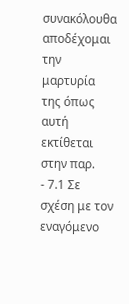συνακόλουθα αποδέχομαι την μαρτυρία της όπως αυτή εκτίθεται στην παρ.
- 7.1 Σε σχέση με τον εναγόμενο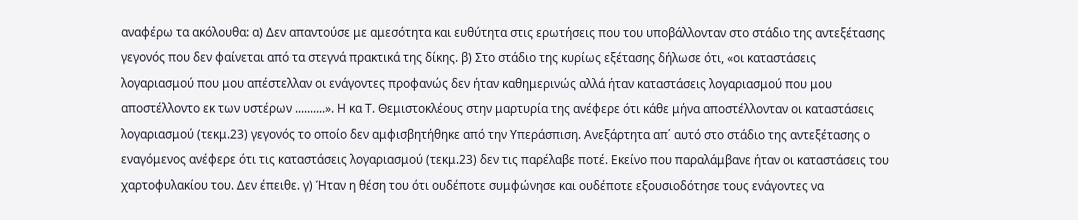αναφέρω τα ακόλουθα: α) Δεν απαντούσε με αμεσότητα και ευθύτητα στις ερωτήσεις που του υποβάλλονταν στο στάδιο της αντεξέτασης γεγονός που δεν φαίνεται από τα στεγνά πρακτικά της δίκης. β) Στο στάδιο της κυρίως εξέτασης δήλωσε ότι, «οι καταστάσεις λογαριασμού που μου απέστελλαν οι ενάγοντες προφανώς δεν ήταν καθημερινώς αλλά ήταν καταστάσεις λογαριασμού που μου αποστέλλοντο εκ των υστέρων ..........». Η κα Τ. Θεμιστοκλέους στην μαρτυρία της ανέφερε ότι κάθε μήνα αποστέλλονταν οι καταστάσεις λογαριασμού (τεκμ.23) γεγονός το οποίο δεν αμφισβητήθηκε από την Υπεράσπιση. Ανεξάρτητα απ΄ αυτό στο στάδιο της αντεξέτασης ο εναγόμενος ανέφερε ότι τις καταστάσεις λογαριασμού (τεκμ.23) δεν τις παρέλαβε ποτέ. Εκείνο που παραλάμβανε ήταν οι καταστάσεις του χαρτοφυλακίου του. Δεν έπειθε. γ) Ήταν η θέση του ότι ουδέποτε συμφώνησε και ουδέποτε εξουσιοδότησε τους ενάγοντες να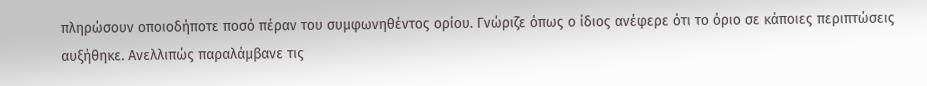πληρώσουν οποιοδήποτε ποσό πέραν του συμφωνηθέντος ορίου. Γνώριζε όπως ο ίδιος ανέφερε ότι το όριο σε κάποιες περιπτώσεις αυξήθηκε. Ανελλιπώς παραλάμβανε τις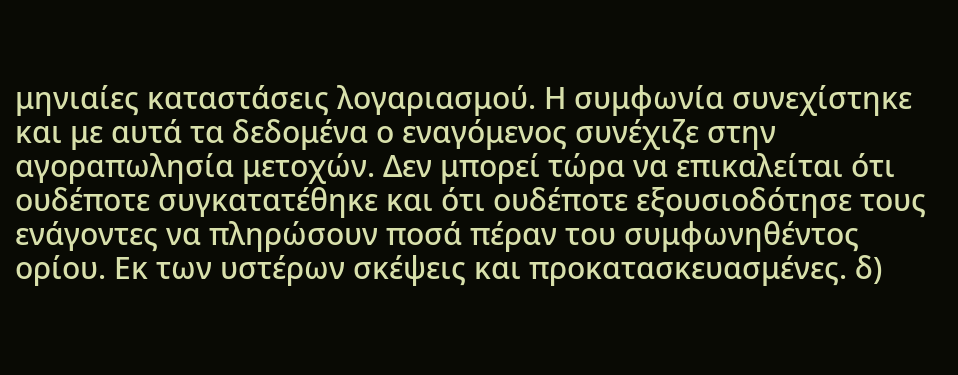μηνιαίες καταστάσεις λογαριασμού. Η συμφωνία συνεχίστηκε και με αυτά τα δεδομένα ο εναγόμενος συνέχιζε στην αγοραπωλησία μετοχών. Δεν μπορεί τώρα να επικαλείται ότι ουδέποτε συγκατατέθηκε και ότι ουδέποτε εξουσιοδότησε τους ενάγοντες να πληρώσουν ποσά πέραν του συμφωνηθέντος ορίου. Εκ των υστέρων σκέψεις και προκατασκευασμένες. δ)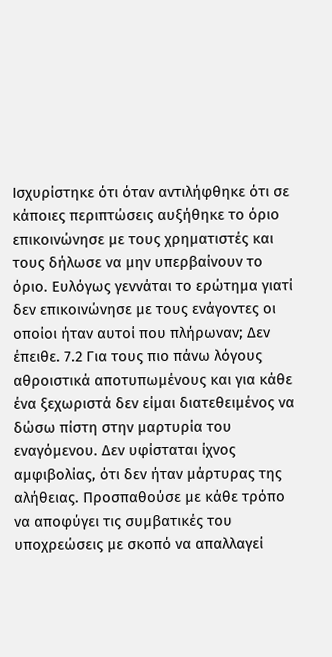Ισχυρίστηκε ότι όταν αντιλήφθηκε ότι σε κάποιες περιπτώσεις αυξήθηκε το όριο επικοινώνησε με τους χρηματιστές και τους δήλωσε να μην υπερβαίνουν το όριο. Ευλόγως γεννάται το ερώτημα γιατί δεν επικοινώνησε με τους ενάγοντες οι οποίοι ήταν αυτοί που πλήρωναν; Δεν έπειθε. 7.2 Για τους πιο πάνω λόγους αθροιστικά αποτυπωμένους και για κάθε ένα ξεχωριστά δεν είμαι διατεθειμένος να δώσω πίστη στην μαρτυρία του εναγόμενου. Δεν υφίσταται ίχνος αμφιβολίας, ότι δεν ήταν μάρτυρας της αλήθειας. Προσπαθούσε με κάθε τρόπο να αποφύγει τις συμβατικές του υποχρεώσεις με σκοπό να απαλλαγεί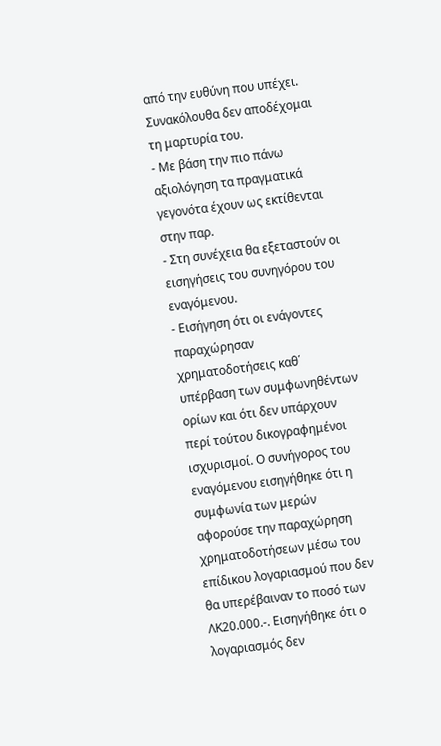από την ευθύνη που υπέχει. Συνακόλουθα δεν αποδέχομαι τη μαρτυρία του.
- Με βάση την πιο πάνω αξιολόγηση τα πραγματικά γεγονότα έχουν ως εκτίθενται στην παρ.
- Στη συνέχεια θα εξεταστούν οι εισηγήσεις του συνηγόρου του εναγόμενου.
- Εισήγηση ότι οι ενάγοντες παραχώρησαν χρηματοδοτήσεις καθ΄ υπέρβαση των συμφωνηθέντων ορίων και ότι δεν υπάρχουν περί τούτου δικογραφημένοι ισχυρισμοί. Ο συνήγορος του εναγόμενου εισηγήθηκε ότι η συμφωνία των μερών αφορούσε την παραχώρηση χρηματοδοτήσεων μέσω του επίδικου λογαριασμού που δεν θα υπερέβαιναν το ποσό των ΛΚ20.000.-. Εισηγήθηκε ότι ο λογαριασμός δεν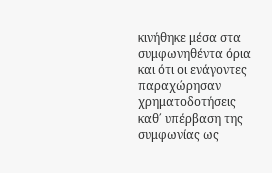κινήθηκε μέσα στα συμφωνηθέντα όρια και ότι οι ενάγοντες παραχώρησαν χρηματοδοτήσεις καθ΄ υπέρβαση της συμφωνίας ως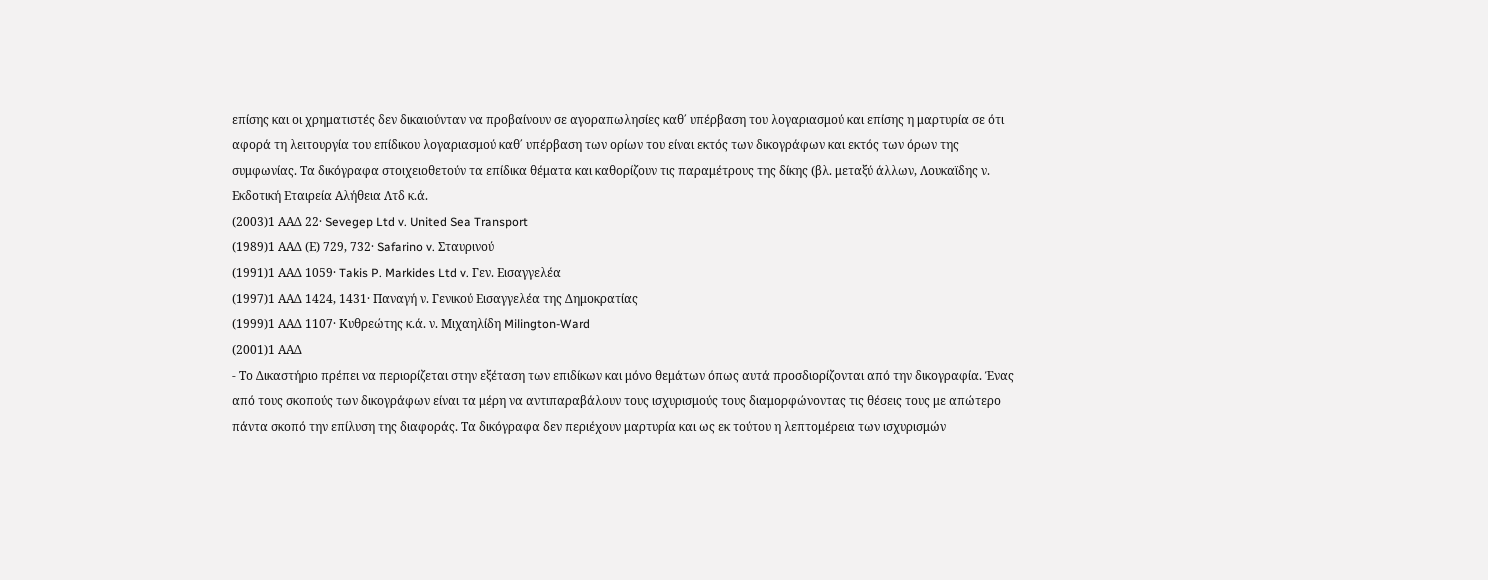επίσης και οι χρηματιστές δεν δικαιούνταν να προβαίνουν σε αγοραπωλησίες καθ΄ υπέρβαση του λογαριασμού και επίσης η μαρτυρία σε ότι αφορά τη λειτουργία του επίδικου λογαριασμού καθ΄ υπέρβαση των ορίων του είναι εκτός των δικογράφων και εκτός των όρων της συμφωνίας. Τα δικόγραφα στοιχειοθετούν τα επίδικα θέματα και καθορίζουν τις παραμέτρους της δίκης (βλ. μεταξύ άλλων, Λουκαϊδης ν. Εκδοτική Εταιρεία Αλήθεια Λτδ κ.ά.
(2003)1 ΑΑΔ 22· Sevegep Ltd v. United Sea Transport
(1989)1 ΑΑΔ (Ε) 729, 732· Safarino v. Σταυρινού
(1991)1 ΑΑΔ 1059· Takis P. Markides Ltd v. Γεν. Εισαγγελέα
(1997)1 ΑΑΔ 1424, 1431· Παναγή ν. Γενικού Εισαγγελέα της Δημοκρατίας
(1999)1 ΑΑΔ 1107· Κυθρεώτης κ.ά. ν. Μιχαηλίδη Milington-Ward
(2001)1 ΑΑΔ
- Το Δικαστήριο πρέπει να περιορίζεται στην εξέταση των επιδίκων και μόνο θεμάτων όπως αυτά προσδιορίζονται από την δικογραφία. Ένας από τους σκοπούς των δικογράφων είναι τα μέρη να αντιπαραβάλουν τους ισχυρισμούς τους διαμορφώνοντας τις θέσεις τους με απώτερο πάντα σκοπό την επίλυση της διαφοράς. Τα δικόγραφα δεν περιέχουν μαρτυρία και ως εκ τούτου η λεπτομέρεια των ισχυρισμών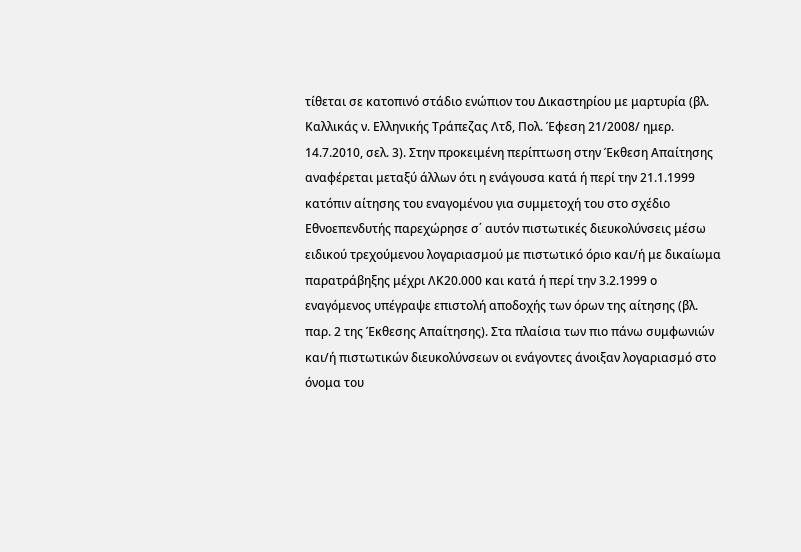τίθεται σε κατοπινό στάδιο ενώπιον του Δικαστηρίου με μαρτυρία (βλ. Καλλικάς ν. Ελληνικής Τράπεζας Λτδ, Πολ. Έφεση 21/2008/ ημερ. 14.7.2010, σελ. 3). Στην προκειμένη περίπτωση στην Έκθεση Απαίτησης αναφέρεται μεταξύ άλλων ότι η ενάγουσα κατά ή περί την 21.1.1999 κατόπιν αίτησης του εναγομένου για συμμετοχή του στο σχέδιο Εθνοεπενδυτής παρεχώρησε σ΄ αυτόν πιστωτικές διευκολύνσεις μέσω ειδικού τρεχούμενου λογαριασμού με πιστωτικό όριο και/ή με δικαίωμα παρατράβηξης μέχρι ΛΚ20.000 και κατά ή περί την 3.2.1999 ο εναγόμενος υπέγραψε επιστολή αποδοχής των όρων της αίτησης (βλ. παρ. 2 της Έκθεσης Απαίτησης). Στα πλαίσια των πιο πάνω συμφωνιών και/ή πιστωτικών διευκολύνσεων οι ενάγοντες άνοιξαν λογαριασμό στο όνομα του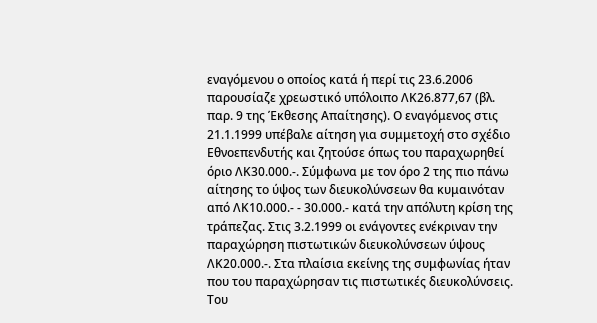εναγόμενου ο οποίος κατά ή περί τις 23.6.2006 παρουσίαζε χρεωστικό υπόλοιπο ΛΚ26.877,67 (βλ. παρ. 9 της Έκθεσης Απαίτησης). Ο εναγόμενος στις 21.1.1999 υπέβαλε αίτηση για συμμετοχή στο σχέδιο Εθνοεπενδυτής και ζητούσε όπως του παραχωρηθεί όριο ΛΚ30.000.-. Σύμφωνα με τον όρο 2 της πιο πάνω αίτησης το ύψος των διευκολύνσεων θα κυμαινόταν από ΛΚ10.000.- - 30.000.- κατά την απόλυτη κρίση της τράπεζας. Στις 3.2.1999 οι ενάγοντες ενέκριναν την παραχώρηση πιστωτικών διευκολύνσεων ύψους ΛΚ20.000.-. Στα πλαίσια εκείνης της συμφωνίας ήταν που του παραχώρησαν τις πιστωτικές διευκολύνσεις. Του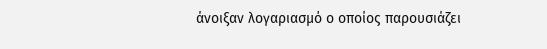άνοιξαν λογαριασμό ο οποίος παρουσιάζει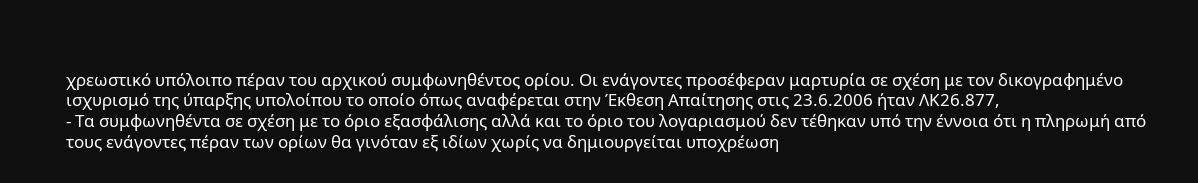χρεωστικό υπόλοιπο πέραν του αρχικού συμφωνηθέντος ορίου. Οι ενάγοντες προσέφεραν μαρτυρία σε σχέση με τον δικογραφημένο ισχυρισμό της ύπαρξης υπολοίπου το οποίο όπως αναφέρεται στην Έκθεση Απαίτησης στις 23.6.2006 ήταν ΛΚ26.877,
- Τα συμφωνηθέντα σε σχέση με το όριο εξασφάλισης αλλά και το όριο του λογαριασμού δεν τέθηκαν υπό την έννοια ότι η πληρωμή από τους ενάγοντες πέραν των ορίων θα γινόταν εξ ιδίων χωρίς να δημιουργείται υποχρέωση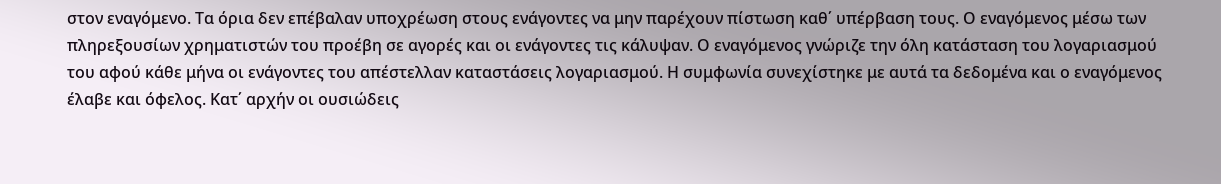στον εναγόμενο. Τα όρια δεν επέβαλαν υποχρέωση στους ενάγοντες να μην παρέχουν πίστωση καθ΄ υπέρβαση τους. Ο εναγόμενος μέσω των πληρεξουσίων χρηματιστών του προέβη σε αγορές και οι ενάγοντες τις κάλυψαν. Ο εναγόμενος γνώριζε την όλη κατάσταση του λογαριασμού του αφού κάθε μήνα οι ενάγοντες του απέστελλαν καταστάσεις λογαριασμού. Η συμφωνία συνεχίστηκε με αυτά τα δεδομένα και ο εναγόμενος έλαβε και όφελος. Κατ΄ αρχήν οι ουσιώδεις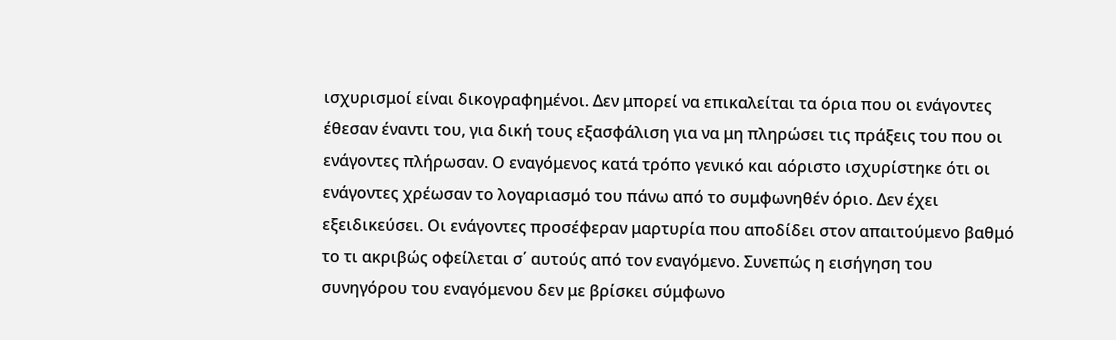ισχυρισμοί είναι δικογραφημένοι. Δεν μπορεί να επικαλείται τα όρια που οι ενάγοντες έθεσαν έναντι του, για δική τους εξασφάλιση για να μη πληρώσει τις πράξεις του που οι ενάγοντες πλήρωσαν. Ο εναγόμενος κατά τρόπο γενικό και αόριστο ισχυρίστηκε ότι οι ενάγοντες χρέωσαν το λογαριασμό του πάνω από το συμφωνηθέν όριο. Δεν έχει εξειδικεύσει. Οι ενάγοντες προσέφεραν μαρτυρία που αποδίδει στον απαιτούμενο βαθμό το τι ακριβώς οφείλεται σ΄ αυτούς από τον εναγόμενο. Συνεπώς η εισήγηση του συνηγόρου του εναγόμενου δεν με βρίσκει σύμφωνο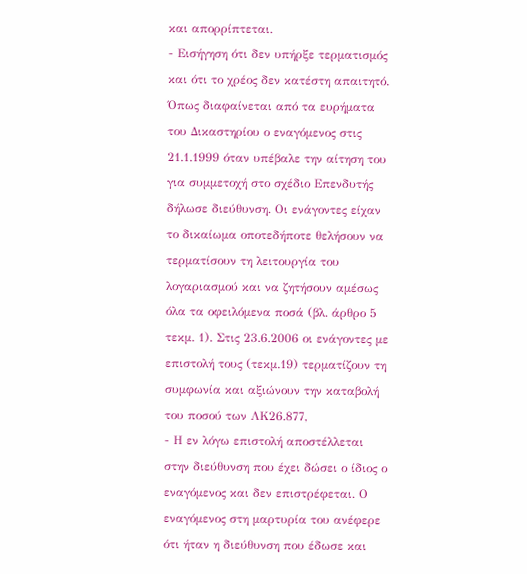και απορρίπτεται.
- Εισήγηση ότι δεν υπήρξε τερματισμός και ότι το χρέος δεν κατέστη απαιτητό. Όπως διαφαίνεται από τα ευρήματα του Δικαστηρίου ο εναγόμενος στις 21.1.1999 όταν υπέβαλε την αίτηση του για συμμετοχή στο σχέδιο Επενδυτής δήλωσε διεύθυνση. Οι ενάγοντες είχαν το δικαίωμα οποτεδήποτε θελήσουν να τερματίσουν τη λειτουργία του λογαριασμού και να ζητήσουν αμέσως όλα τα οφειλόμενα ποσά (βλ. άρθρο 5 τεκμ. 1). Στις 23.6.2006 οι ενάγοντες με επιστολή τους (τεκμ.19) τερματίζουν τη συμφωνία και αξιώνουν την καταβολή του ποσού των ΛΚ26.877,
- Η εν λόγω επιστολή αποστέλλεται στην διεύθυνση που έχει δώσει ο ίδιος ο εναγόμενος και δεν επιστρέφεται. Ο εναγόμενος στη μαρτυρία του ανέφερε ότι ήταν η διεύθυνση που έδωσε και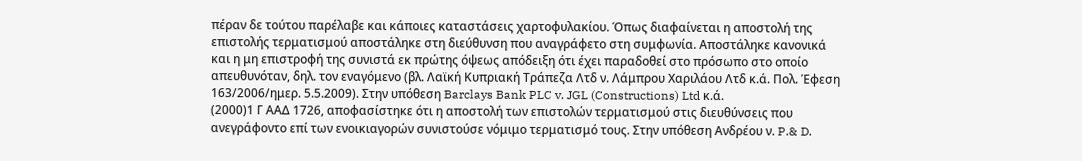πέραν δε τούτου παρέλαβε και κάποιες καταστάσεις χαρτοφυλακίου. Όπως διαφαίνεται η αποστολή της επιστολής τερματισμού αποστάληκε στη διεύθυνση που αναγράφετο στη συμφωνία. Αποστάληκε κανονικά και η μη επιστροφή της συνιστά εκ πρώτης όψεως απόδειξη ότι έχει παραδοθεί στο πρόσωπο στο οποίο απευθυνόταν, δηλ. τον εναγόμενο (βλ. Λαϊκή Κυπριακή Τράπεζα Λτδ ν. Λάμπρου Χαριλάου Λτδ κ.ά. Πολ. Έφεση 163/2006/ημερ. 5.5.2009). Στην υπόθεση Barclays Bank PLC v. JGL (Constructions) Ltd κ.ά.
(2000)1 Γ ΑΑΔ 1726, αποφασίστηκε ότι η αποστολή των επιστολών τερματισμού στις διευθύνσεις που ανεγράφοντο επί των ενοικιαγορών συνιστούσε νόμιμο τερματισμό τους. Στην υπόθεση Ανδρέου ν. P.& D.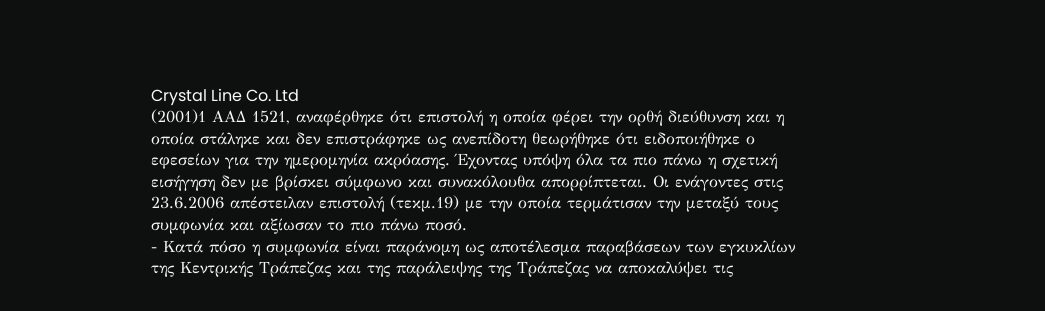Crystal Line Co. Ltd
(2001)1 ΑΑΔ 1521, αναφέρθηκε ότι επιστολή η οποία φέρει την ορθή διεύθυνση και η οποία στάληκε και δεν επιστράφηκε ως ανεπίδοτη θεωρήθηκε ότι ειδοποιήθηκε ο εφεσείων για την ημερομηνία ακρόασης. Έχοντας υπόψη όλα τα πιο πάνω η σχετική εισήγηση δεν με βρίσκει σύμφωνο και συνακόλουθα απορρίπτεται. Οι ενάγοντες στις 23.6.2006 απέστειλαν επιστολή (τεκμ.19) με την οποία τερμάτισαν την μεταξύ τους συμφωνία και αξίωσαν το πιο πάνω ποσό.
- Κατά πόσο η συμφωνία είναι παράνομη ως αποτέλεσμα παραβάσεων των εγκυκλίων της Κεντρικής Τράπεζας και της παράλειψης της Τράπεζας να αποκαλύψει τις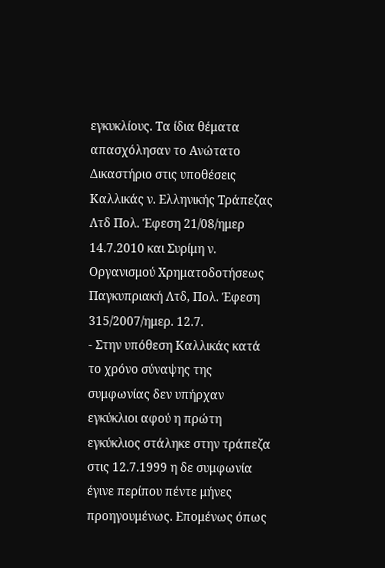εγκυκλίους. Τα ίδια θέματα απασχόλησαν το Ανώτατο Δικαστήριο στις υποθέσεις Καλλικάς ν. Ελληνικής Τράπεζας Λτδ Πολ. Έφεση 21/08/ημερ 14.7.2010 και Συρίμη ν. Οργανισμού Χρηματοδοτήσεως Παγκυπριακή Λτδ, Πολ. Έφεση 315/2007/ημερ. 12.7.
- Στην υπόθεση Καλλικάς κατά το χρόνο σύναψης της συμφωνίας δεν υπήρχαν εγκύκλιοι αφού η πρώτη εγκύκλιος στάληκε στην τράπεζα στις 12.7.1999 η δε συμφωνία έγινε περίπου πέντε μήνες προηγουμένως. Επομένως όπως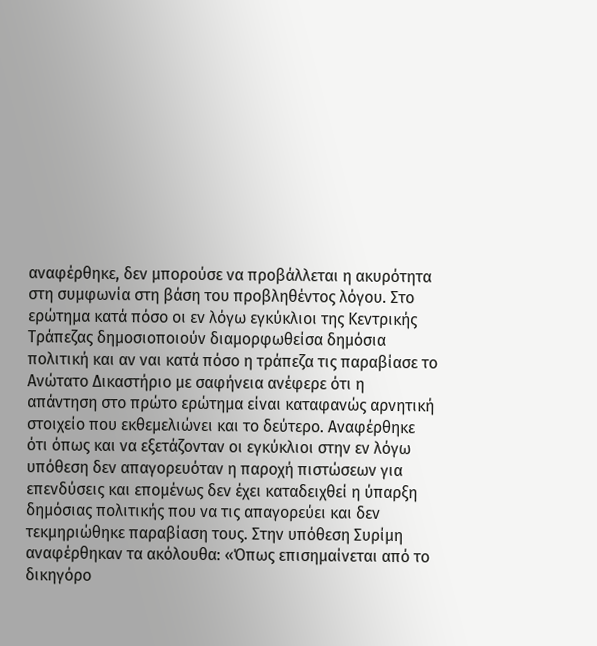αναφέρθηκε, δεν μπορούσε να προβάλλεται η ακυρότητα στη συμφωνία στη βάση του προβληθέντος λόγου. Στο ερώτημα κατά πόσο οι εν λόγω εγκύκλιοι της Κεντρικής Τράπεζας δημοσιοποιούν διαμορφωθείσα δημόσια πολιτική και αν ναι κατά πόσο η τράπεζα τις παραβίασε το Ανώτατο Δικαστήριο με σαφήνεια ανέφερε ότι η απάντηση στο πρώτο ερώτημα είναι καταφανώς αρνητική στοιχείο που εκθεμελιώνει και το δεύτερο. Αναφέρθηκε ότι όπως και να εξετάζονταν οι εγκύκλιοι στην εν λόγω υπόθεση δεν απαγορευόταν η παροχή πιστώσεων για επενδύσεις και επομένως δεν έχει καταδειχθεί η ύπαρξη δημόσιας πολιτικής που να τις απαγορεύει και δεν τεκμηριώθηκε παραβίαση τους. Στην υπόθεση Συρίμη αναφέρθηκαν τα ακόλουθα: «Όπως επισημαίνεται από το δικηγόρο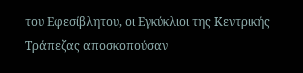του Εφεσίβλητου, οι Εγκύκλιοι της Κεντρικής Τράπεζας αποσκοπούσαν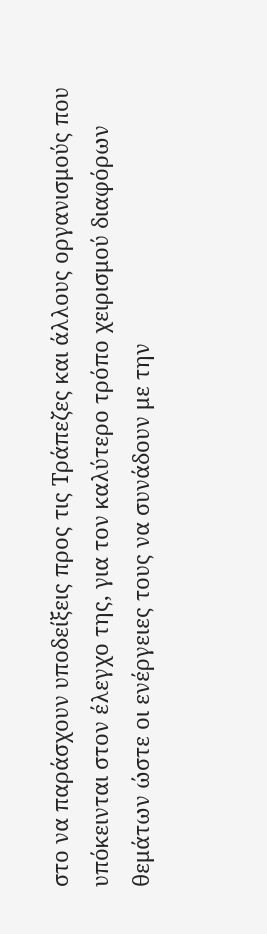στο να παράσχουν υποδείξεις προς τις Τράπεζες και άλλους οργανισμούς που υπόκεινται στον έλεγχο της, για τον καλύτερο τρόπο χειρισμού διαφόρων θεμάτων ώστε οι ενέργειες τους να συνάδουν με την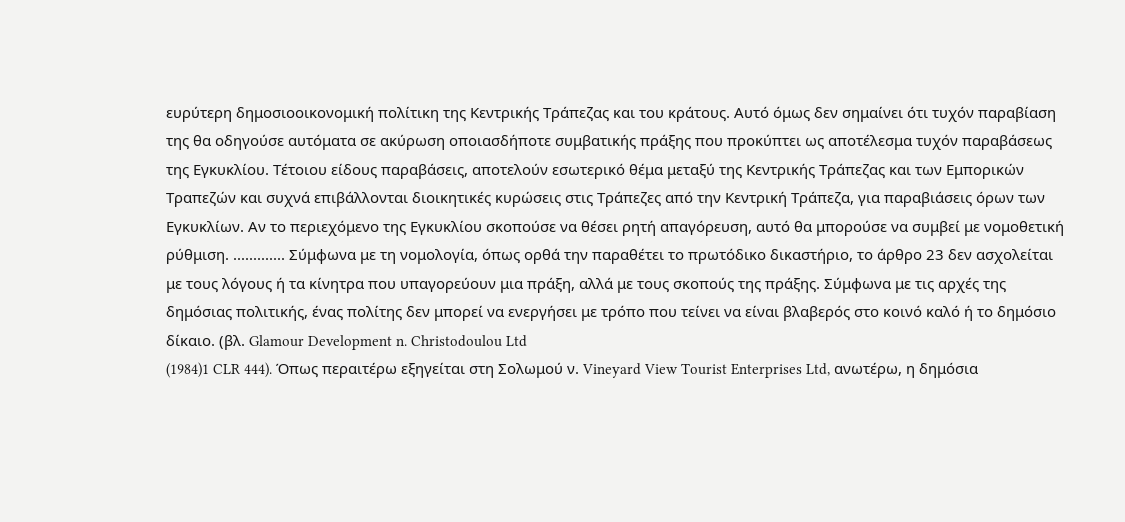ευρύτερη δημοσιοοικονομική πολίτικη της Κεντρικής Τράπεζας και του κράτους. Αυτό όμως δεν σημαίνει ότι τυχόν παραβίαση της θα οδηγούσε αυτόματα σε ακύρωση οποιασδήποτε συμβατικής πράξης που προκύπτει ως αποτέλεσμα τυχόν παραβάσεως της Εγκυκλίου. Τέτοιου είδους παραβάσεις, αποτελούν εσωτερικό θέμα μεταξύ της Κεντρικής Τράπεζας και των Εμπορικών Τραπεζών και συχνά επιβάλλονται διοικητικές κυρώσεις στις Τράπεζες από την Κεντρική Τράπεζα, για παραβιάσεις όρων των Εγκυκλίων. Αν το περιεχόμενο της Εγκυκλίου σκοπούσε να θέσει ρητή απαγόρευση, αυτό θα μπορούσε να συμβεί με νομοθετική ρύθμιση. ............. Σύμφωνα με τη νομολογία, όπως ορθά την παραθέτει το πρωτόδικο δικαστήριο, το άρθρο 23 δεν ασχολείται με τους λόγους ή τα κίνητρα που υπαγορεύουν μια πράξη, αλλά με τους σκοπούς της πράξης. Σύμφωνα με τις αρχές της δημόσιας πολιτικής, ένας πολίτης δεν μπορεί να ενεργήσει με τρόπο που τείνει να είναι βλαβερός στο κοινό καλό ή το δημόσιο δίκαιο. (βλ. Glamour Development n. Christodoulou Ltd
(1984)1 CLR 444). Όπως περαιτέρω εξηγείται στη Σολωμού ν. Vineyard View Tourist Enterprises Ltd, ανωτέρω, η δημόσια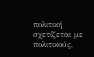πολιτική σχετίζεται με πολιτικούς,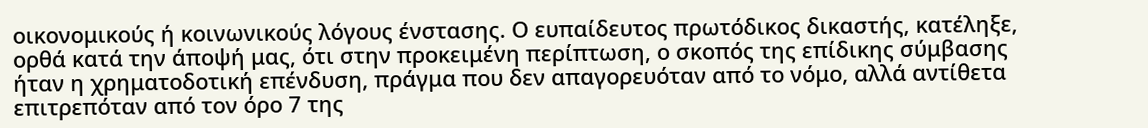οικονομικούς ή κοινωνικούς λόγους ένστασης. Ο ευπαίδευτος πρωτόδικος δικαστής, κατέληξε, ορθά κατά την άποψή μας, ότι στην προκειμένη περίπτωση, ο σκοπός της επίδικης σύμβασης ήταν η χρηματοδοτική επένδυση, πράγμα που δεν απαγορευόταν από το νόμο, αλλά αντίθετα επιτρεπόταν από τον όρο 7 της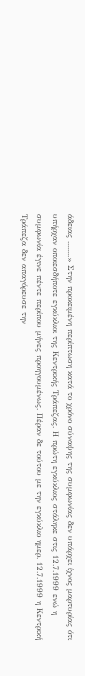άδειας ........» Στην προκειμένη περίπτωση κατά το χρόνο σύναψης της συμφωνίας δεν υπάρχει ίχνος μαρτυρίας ότι υπήρχαν οποιεσδήποτε εγκύκλιοι της Κεντρικής Τράπεζας. Η πρώτη εγκύκλιος στάληκε στις 12.7.1999 ενώ η συμφωνία έγινε πέντε περίπου μήνες προηγουμένως. Πέραν δε τούτου με την εγκύκλιο ημερ. 12.7.1999 η Κεντρική Τράπεζα δεν απαγόρευσε την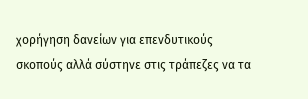χορήγηση δανείων για επενδυτικούς σκοπούς αλλά σύστηνε στις τράπεζες να τα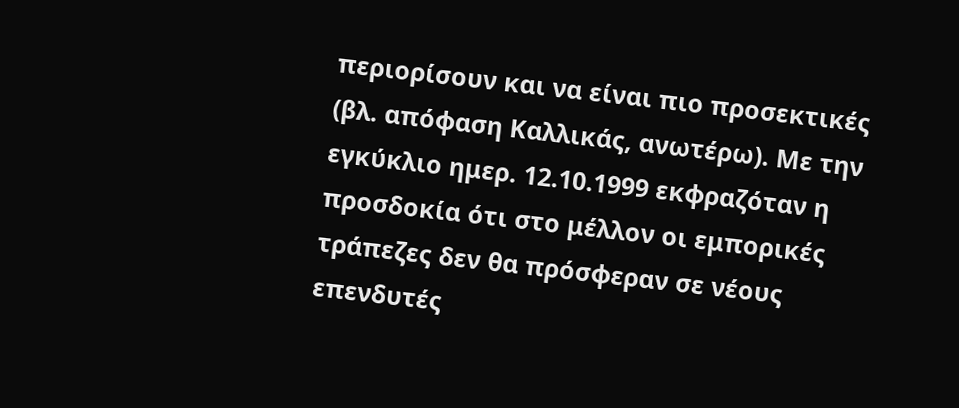περιορίσουν και να είναι πιο προσεκτικές (βλ. απόφαση Καλλικάς, ανωτέρω). Με την εγκύκλιο ημερ. 12.10.1999 εκφραζόταν η προσδοκία ότι στο μέλλον οι εμπορικές τράπεζες δεν θα πρόσφεραν σε νέους επενδυτές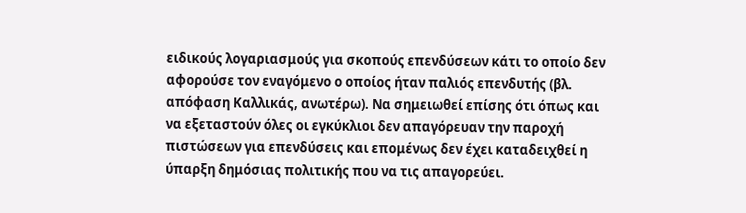ειδικούς λογαριασμούς για σκοπούς επενδύσεων κάτι το οποίο δεν αφορούσε τον εναγόμενο ο οποίος ήταν παλιός επενδυτής (βλ. απόφαση Καλλικάς, ανωτέρω). Να σημειωθεί επίσης ότι όπως και να εξεταστούν όλες οι εγκύκλιοι δεν απαγόρευαν την παροχή πιστώσεων για επενδύσεις και επομένως δεν έχει καταδειχθεί η ύπαρξη δημόσιας πολιτικής που να τις απαγορεύει.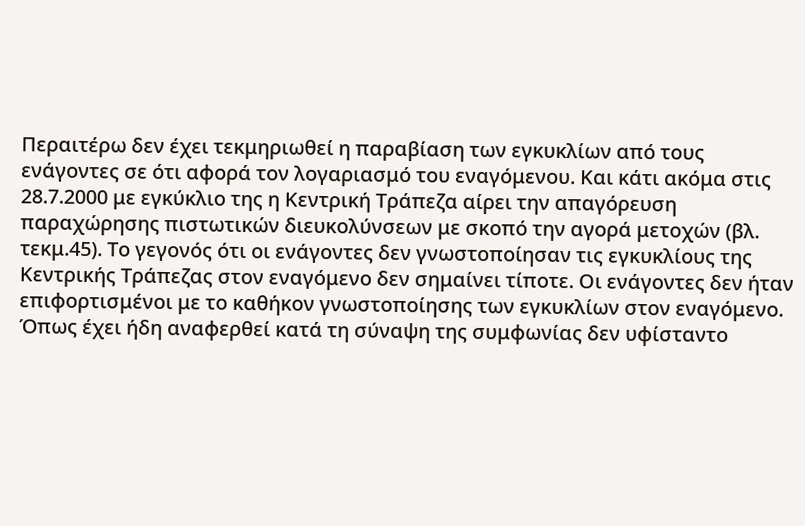Περαιτέρω δεν έχει τεκμηριωθεί η παραβίαση των εγκυκλίων από τους ενάγοντες σε ότι αφορά τον λογαριασμό του εναγόμενου. Και κάτι ακόμα στις 28.7.2000 με εγκύκλιο της η Κεντρική Τράπεζα αίρει την απαγόρευση παραχώρησης πιστωτικών διευκολύνσεων με σκοπό την αγορά μετοχών (βλ. τεκμ.45). Το γεγονός ότι οι ενάγοντες δεν γνωστοποίησαν τις εγκυκλίους της Κεντρικής Τράπεζας στον εναγόμενο δεν σημαίνει τίποτε. Οι ενάγοντες δεν ήταν επιφορτισμένοι με το καθήκον γνωστοποίησης των εγκυκλίων στον εναγόμενο. Όπως έχει ήδη αναφερθεί κατά τη σύναψη της συμφωνίας δεν υφίσταντο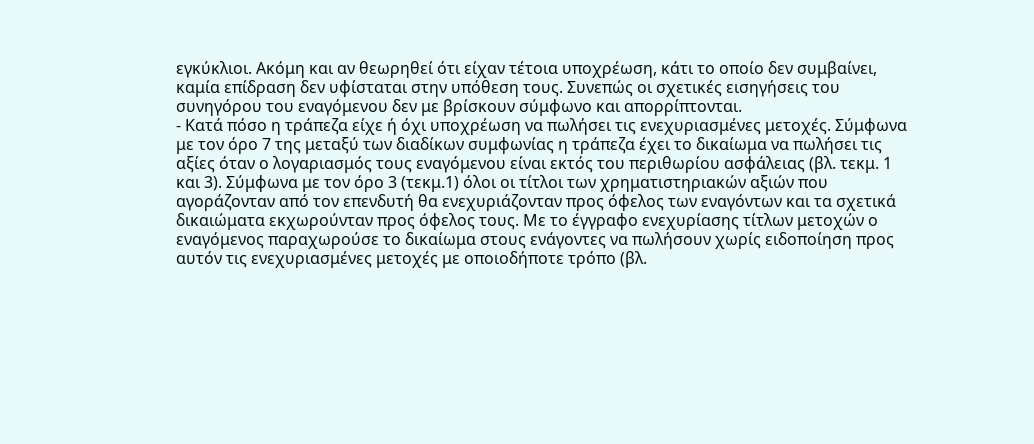εγκύκλιοι. Ακόμη και αν θεωρηθεί ότι είχαν τέτοια υποχρέωση, κάτι το οποίο δεν συμβαίνει, καμία επίδραση δεν υφίσταται στην υπόθεση τους. Συνεπώς οι σχετικές εισηγήσεις του συνηγόρου του εναγόμενου δεν με βρίσκουν σύμφωνο και απορρίπτονται.
- Κατά πόσο η τράπεζα είχε ή όχι υποχρέωση να πωλήσει τις ενεχυριασμένες μετοχές. Σύμφωνα με τον όρο 7 της μεταξύ των διαδίκων συμφωνίας η τράπεζα έχει το δικαίωμα να πωλήσει τις αξίες όταν ο λογαριασμός τους εναγόμενου είναι εκτός του περιθωρίου ασφάλειας (βλ. τεκμ. 1 και 3). Σύμφωνα με τον όρο 3 (τεκμ.1) όλοι οι τίτλοι των χρηματιστηριακών αξιών που αγοράζονταν από τον επενδυτή θα ενεχυριάζονταν προς όφελος των εναγόντων και τα σχετικά δικαιώματα εκχωρούνταν προς όφελος τους. Με το έγγραφο ενεχυρίασης τίτλων μετοχών ο εναγόμενος παραχωρούσε το δικαίωμα στους ενάγοντες να πωλήσουν χωρίς ειδοποίηση προς αυτόν τις ενεχυριασμένες μετοχές με οποιοδήποτε τρόπο (βλ.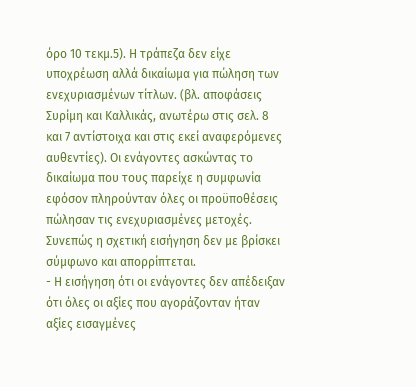όρο 10 τεκμ.5). Η τράπεζα δεν είχε υποχρέωση αλλά δικαίωμα για πώληση των ενεχυριασμένων τίτλων. (βλ. αποφάσεις Συρίμη και Καλλικάς, ανωτέρω στις σελ. 8 και 7 αντίστοιχα και στις εκεί αναφερόμενες αυθεντίες). Οι ενάγοντες ασκώντας το δικαίωμα που τους παρείχε η συμφωνία εφόσον πληρούνταν όλες οι προϋποθέσεις πώλησαν τις ενεχυριασμένες μετοχές. Συνεπώς η σχετική εισήγηση δεν με βρίσκει σύμφωνο και απορρίπτεται.
- Η εισήγηση ότι οι ενάγοντες δεν απέδειξαν ότι όλες οι αξίες που αγοράζονταν ήταν αξίες εισαγμένες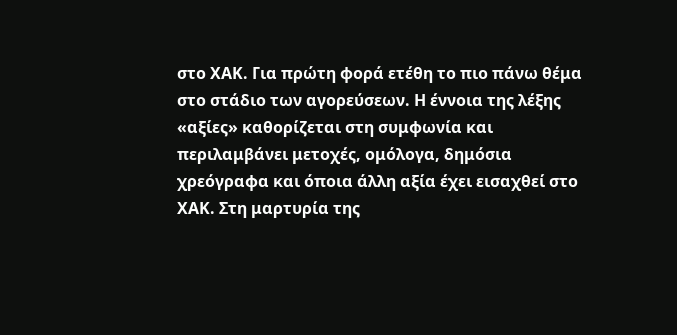στο ΧΑΚ. Για πρώτη φορά ετέθη το πιο πάνω θέμα στο στάδιο των αγορεύσεων. Η έννοια της λέξης «αξίες» καθορίζεται στη συμφωνία και περιλαμβάνει μετοχές, ομόλογα, δημόσια χρεόγραφα και όποια άλλη αξία έχει εισαχθεί στο ΧΑΚ. Στη μαρτυρία της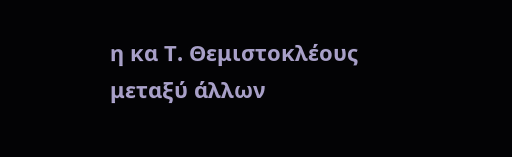η κα Τ. Θεμιστοκλέους μεταξύ άλλων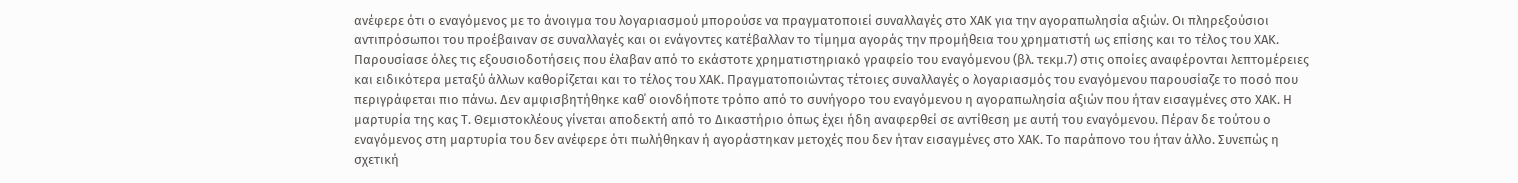ανέφερε ότι ο εναγόμενος με το άνοιγμα του λογαριασμού μπορούσε να πραγματοποιεί συναλλαγές στο ΧΑΚ για την αγοραπωλησία αξιών. Οι πληρεξούσιοι αντιπρόσωποι του προέβαιναν σε συναλλαγές και οι ενάγοντες κατέβαλλαν το τίμημα αγοράς την προμήθεια του χρηματιστή ως επίσης και το τέλος του ΧΑΚ. Παρουσίασε όλες τις εξουσιοδοτήσεις που έλαβαν από το εκάστοτε χρηματιστηριακό γραφείο του εναγόμενου (βλ. τεκμ.7) στις οποίες αναφέρονται λεπτομέρειες και ειδικότερα μεταξύ άλλων καθορίζεται και το τέλος του ΧΑΚ. Πραγματοποιώντας τέτοιες συναλλαγές ο λογαριασμός του εναγόμενου παρουσίαζε το ποσό που περιγράφεται πιο πάνω. Δεν αμφισβητήθηκε καθ΄ οιονδήποτε τρόπο από το συνήγορο του εναγόμενου η αγοραπωλησία αξιών που ήταν εισαγμένες στο ΧΑΚ. Η μαρτυρία της κας Τ. Θεμιστοκλέους γίνεται αποδεκτή από το Δικαστήριο όπως έχει ήδη αναφερθεί σε αντίθεση με αυτή του εναγόμενου. Πέραν δε τούτου ο εναγόμενος στη μαρτυρία του δεν ανέφερε ότι πωλήθηκαν ή αγοράστηκαν μετοχές που δεν ήταν εισαγμένες στο ΧΑΚ. Το παράπονο του ήταν άλλο. Συνεπώς η σχετική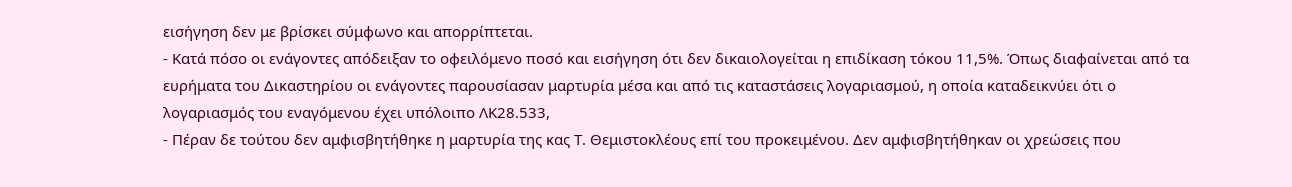εισήγηση δεν με βρίσκει σύμφωνο και απορρίπτεται.
- Κατά πόσο οι ενάγοντες απόδειξαν το οφειλόμενο ποσό και εισήγηση ότι δεν δικαιολογείται η επιδίκαση τόκου 11,5%. Όπως διαφαίνεται από τα ευρήματα του Δικαστηρίου οι ενάγοντες παρουσίασαν μαρτυρία μέσα και από τις καταστάσεις λογαριασμού, η οποία καταδεικνύει ότι ο λογαριασμός του εναγόμενου έχει υπόλοιπο ΛΚ28.533,
- Πέραν δε τούτου δεν αμφισβητήθηκε η μαρτυρία της κας Τ. Θεμιστοκλέους επί του προκειμένου. Δεν αμφισβητήθηκαν οι χρεώσεις που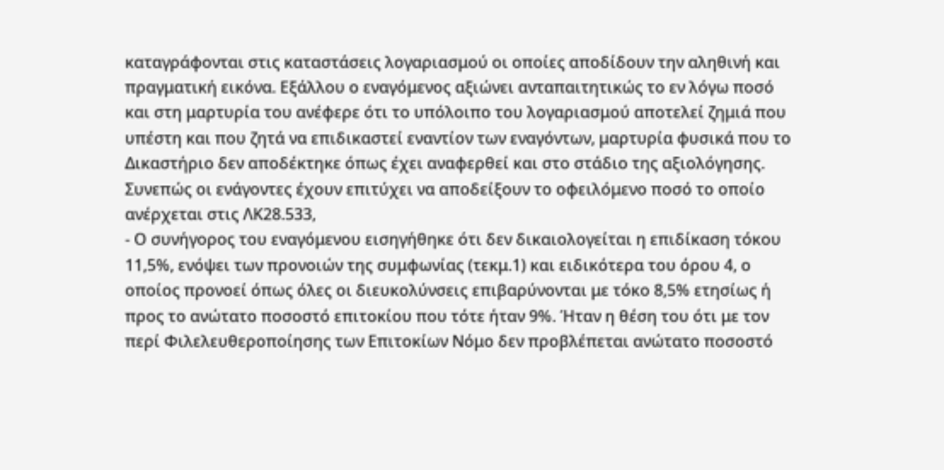καταγράφονται στις καταστάσεις λογαριασμού οι οποίες αποδίδουν την αληθινή και πραγματική εικόνα. Εξάλλου ο εναγόμενος αξιώνει ανταπαιτητικώς το εν λόγω ποσό και στη μαρτυρία του ανέφερε ότι το υπόλοιπο του λογαριασμού αποτελεί ζημιά που υπέστη και που ζητά να επιδικαστεί εναντίον των εναγόντων, μαρτυρία φυσικά που το Δικαστήριο δεν αποδέκτηκε όπως έχει αναφερθεί και στο στάδιο της αξιολόγησης. Συνεπώς οι ενάγοντες έχουν επιτύχει να αποδείξουν το οφειλόμενο ποσό το οποίο ανέρχεται στις ΛΚ28.533,
- Ο συνήγορος του εναγόμενου εισηγήθηκε ότι δεν δικαιολογείται η επιδίκαση τόκου 11,5%, ενόψει των προνοιών της συμφωνίας (τεκμ.1) και ειδικότερα του όρου 4, ο οποίος προνοεί όπως όλες οι διευκολύνσεις επιβαρύνονται με τόκο 8,5% ετησίως ή προς το ανώτατο ποσοστό επιτοκίου που τότε ήταν 9%. Ήταν η θέση του ότι με τον περί Φιλελευθεροποίησης των Επιτοκίων Νόμο δεν προβλέπεται ανώτατο ποσοστό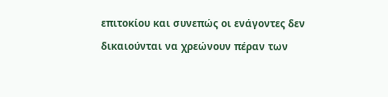επιτοκίου και συνεπώς οι ενάγοντες δεν δικαιούνται να χρεώνουν πέραν των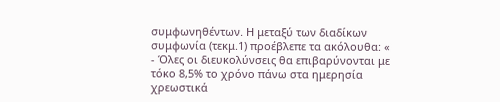συμφωνηθέντων. Η μεταξύ των διαδίκων συμφωνία (τεκμ.1) προέβλεπε τα ακόλουθα: «
- Όλες οι διευκολύνσεις θα επιβαρύνονται με τόκο 8,5% το χρόνο πάνω στα ημερησία χρεωστικά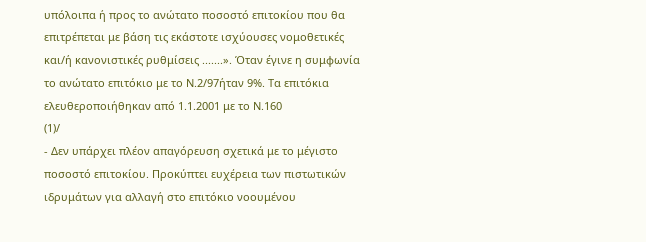υπόλοιπα ή προς το ανώτατο ποσοστό επιτοκίου που θα επιτρέπεται με βάση τις εκάστοτε ισχύουσες νομοθετικές και/ή κανονιστικές ρυθμίσεις .......». Όταν έγινε η συμφωνία το ανώτατο επιτόκιο με το Ν.2/97ήταν 9%. Τα επιτόκια ελευθεροποιήθηκαν από 1.1.2001 με το Ν.160
(1)/
- Δεν υπάρχει πλέον απαγόρευση σχετικά με το μέγιστο ποσοστό επιτοκίου. Προκύπτει ευχέρεια των πιστωτικών ιδρυμάτων για αλλαγή στο επιτόκιο νοουμένου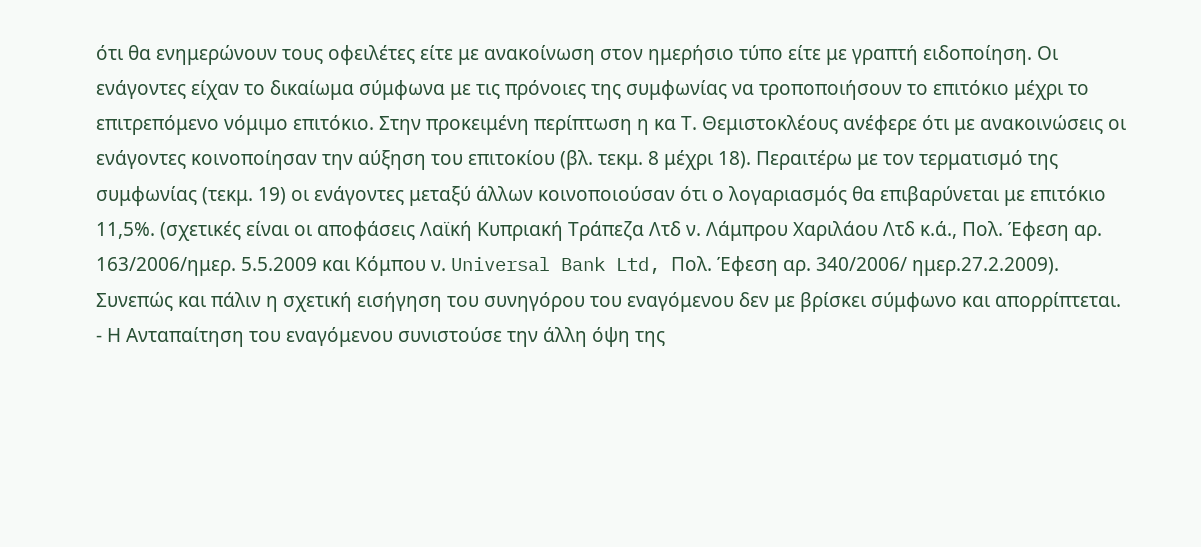ότι θα ενημερώνουν τους οφειλέτες είτε με ανακοίνωση στον ημερήσιο τύπο είτε με γραπτή ειδοποίηση. Οι ενάγοντες είχαν το δικαίωμα σύμφωνα με τις πρόνοιες της συμφωνίας να τροποποιήσουν το επιτόκιο μέχρι το επιτρεπόμενο νόμιμο επιτόκιο. Στην προκειμένη περίπτωση η κα Τ. Θεμιστοκλέους ανέφερε ότι με ανακοινώσεις οι ενάγοντες κοινοποίησαν την αύξηση του επιτοκίου (βλ. τεκμ. 8 μέχρι 18). Περαιτέρω με τον τερματισμό της συμφωνίας (τεκμ. 19) οι ενάγοντες μεταξύ άλλων κοινοποιούσαν ότι ο λογαριασμός θα επιβαρύνεται με επιτόκιο 11,5%. (σχετικές είναι οι αποφάσεις Λαϊκή Κυπριακή Τράπεζα Λτδ ν. Λάμπρου Χαριλάου Λτδ κ.ά., Πολ. Έφεση αρ. 163/2006/ημερ. 5.5.2009 και Κόμπου ν. Universal Bank Ltd, Πολ. Έφεση αρ. 340/2006/ ημερ.27.2.2009). Συνεπώς και πάλιν η σχετική εισήγηση του συνηγόρου του εναγόμενου δεν με βρίσκει σύμφωνο και απορρίπτεται.
- Η Ανταπαίτηση του εναγόμενου συνιστούσε την άλλη όψη της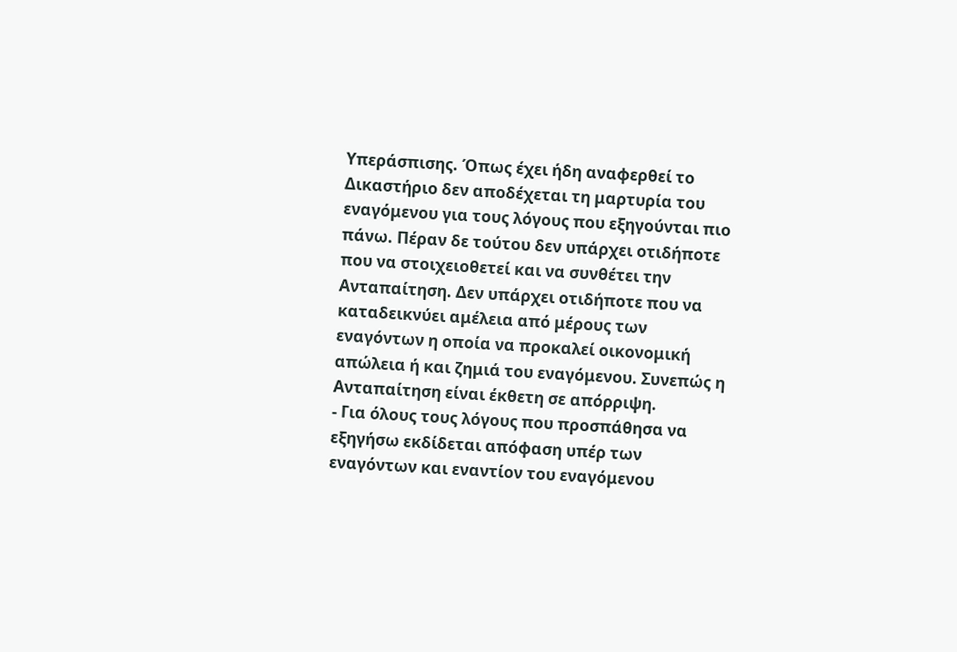Υπεράσπισης. Όπως έχει ήδη αναφερθεί το Δικαστήριο δεν αποδέχεται τη μαρτυρία του εναγόμενου για τους λόγους που εξηγούνται πιο πάνω. Πέραν δε τούτου δεν υπάρχει οτιδήποτε που να στοιχειοθετεί και να συνθέτει την Ανταπαίτηση. Δεν υπάρχει οτιδήποτε που να καταδεικνύει αμέλεια από μέρους των εναγόντων η οποία να προκαλεί οικονομική απώλεια ή και ζημιά του εναγόμενου. Συνεπώς η Ανταπαίτηση είναι έκθετη σε απόρριψη.
- Για όλους τους λόγους που προσπάθησα να εξηγήσω εκδίδεται απόφαση υπέρ των εναγόντων και εναντίον του εναγόμενου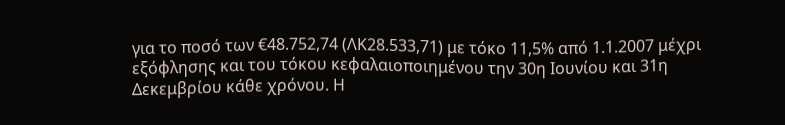για το ποσό των €48.752,74 (ΛΚ28.533,71) με τόκο 11,5% από 1.1.2007 μέχρι εξόφλησης και του τόκου κεφαλαιοποιημένου την 30η Ιουνίου και 31η Δεκεμβρίου κάθε χρόνου. Η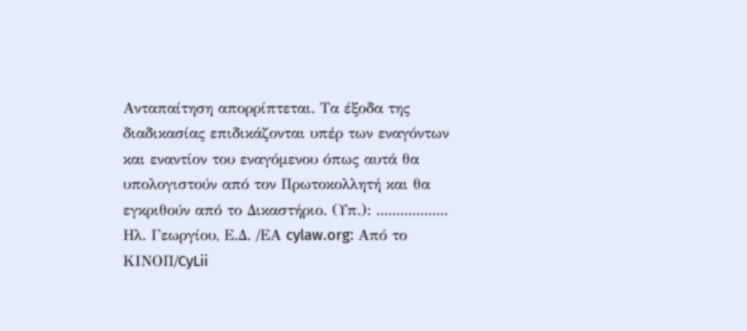Ανταπαίτηση απορρίπτεται. Τα έξοδα της διαδικασίας επιδικάζονται υπέρ των εναγόντων και εναντίον του εναγόμενου όπως αυτά θα υπολογιστούν από τον Πρωτοκολλητή και θα εγκριθούν από το Δικαστήριο. (Υπ.): .................. Ηλ. Γεωργίου, Ε.Δ. /ΕΑ cylaw.org: Από το ΚΙΝOΠ/CyLii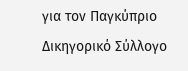για τον Παγκύπριο Δικηγορικό Σύλλογο